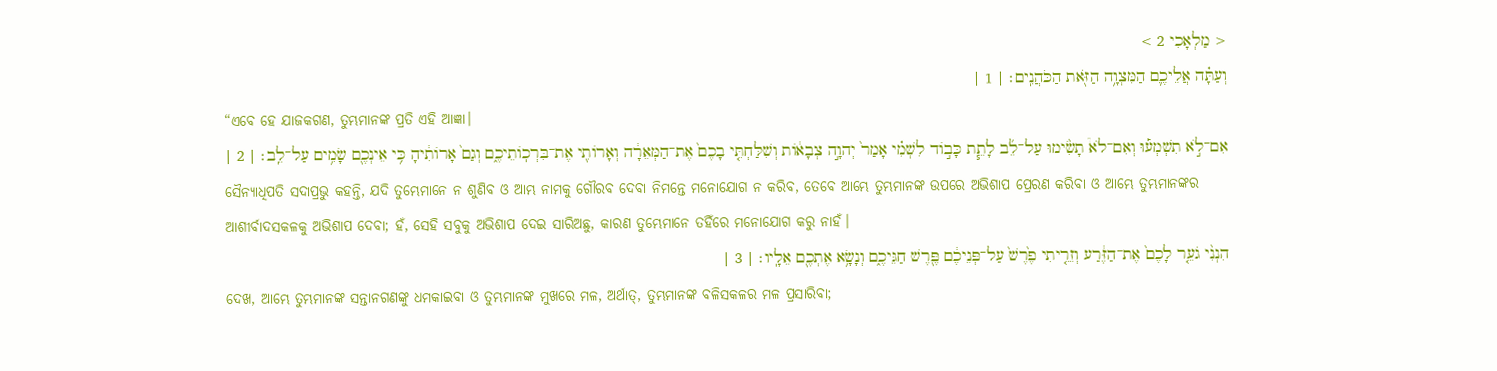< מַלְאָכִי 2 >
וְעַתָּ֗ה אֲלֵיכֶ֛ם הַמִּצְוָ֥ה הַזֹּ֖את הַכֹּהֲנִֽים׃ | 1 |
“ଏବେ ହେ ଯାଜକଗଣ, ତୁମ୍ଭମାନଙ୍କ ପ୍ରତି ଏହି ଆଜ୍ଞା।
אִם־לֹ֣א תִשְׁמְע֡וּ וְאִם־לֹא֩ תָשִׂ֨ימוּ עַל־לֵ֜ב לָתֵ֧ת כָּב֣וֹד לִשְׁמִ֗י אָמַר֙ יְהוָ֣ה צְבָא֔וֹת וְשִׁלַּחְתִּ֤י בָכֶם֙ אֶת־הַמְּאֵרָ֔ה וְאָרוֹתִ֖י אֶת־בִּרְכֽוֹתֵיכֶ֑ם וְגַם֙ אָרוֹתִ֔יהָ כִּ֥י אֵינְכֶ֖ם שָׂמִ֥ים עַל־לֵֽב׃ | 2 |
ସୈନ୍ୟାଧିପତି ସଦାପ୍ରଭୁ କହନ୍ତି, ଯଦି ତୁମ୍ଭେମାନେ ନ ଶୁଣିବ ଓ ଆମ୍ଭ ନାମକୁ ଗୌରବ ଦେବା ନିମନ୍ତେ ମନୋଯୋଗ ନ କରିବ, ତେବେ ଆମ୍ଭେ ତୁମ୍ଭମାନଙ୍କ ଉପରେ ଅଭିଶାପ ପ୍ରେରଣ କରିବା ଓ ଆମ୍ଭେ ତୁମ୍ଭମାନଙ୍କର ଆଶୀର୍ବାଦସକଳକୁ ଅଭିଶାପ ଦେବା; ହଁ, ସେହି ସବୁକୁ ଅଭିଶାପ ଦେଇ ସାରିଅଛୁ, କାରଣ ତୁମ୍ଭେମାନେ ତହିଁରେ ମନୋଯୋଗ କରୁ ନାହଁ।
הִנְנִ֨י גֹעֵ֤ר לָכֶם֙ אֶת־הַזֶּ֔רַע וְזֵרִ֤יתִי פֶ֙רֶשׁ֙ עַל־פְּנֵיכֶ֔ם פֶּ֖רֶשׁ חַגֵּיכֶ֑ם וְנָשָׂ֥א אֶתְכֶ֖ם אֵלָֽיו׃ | 3 |
ଦେଖ, ଆମ୍ଭେ ତୁମ୍ଭମାନଙ୍କ ସନ୍ତାନଗଣଙ୍କୁ ଧମକାଇବା ଓ ତୁମ୍ଭମାନଙ୍କ ମୁଖରେ ମଳ, ଅର୍ଥାତ୍, ତୁମ୍ଭମାନଙ୍କ ବଳିସକଳର ମଳ ପ୍ରସାରିବା;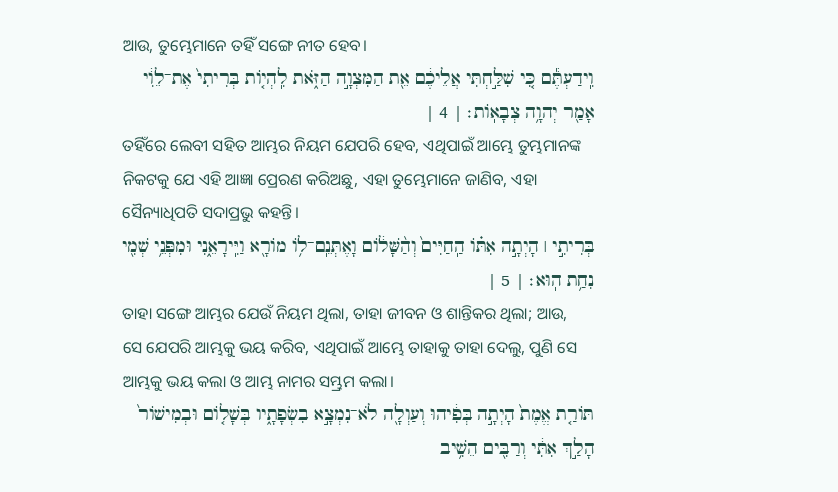ଆଉ, ତୁମ୍ଭେମାନେ ତହିଁ ସଙ୍ଗେ ନୀତ ହେବ।
וִֽידַעְתֶּ֕ם כִּ֚י שִׁלַּ֣חְתִּי אֲלֵיכֶ֔ם אֵ֖ת הַמִּצְוָ֣ה הַזֹּ֑את לִֽהְי֤וֹת בְּרִיתִי֙ אֶת־לֵוִ֔י אָמַ֖ר יְהוָ֥ה צְבָאֽוֹת׃ | 4 |
ତହିଁରେ ଲେବୀ ସହିତ ଆମ୍ଭର ନିୟମ ଯେପରି ହେବ, ଏଥିପାଇଁ ଆମ୍ଭେ ତୁମ୍ଭମାନଙ୍କ ନିକଟକୁ ଯେ ଏହି ଆଜ୍ଞା ପ୍ରେରଣ କରିଅଛୁ, ଏହା ତୁମ୍ଭେମାନେ ଜାଣିବ, ଏହା ସୈନ୍ୟାଧିପତି ସଦାପ୍ରଭୁ କହନ୍ତି।
בְּרִיתִ֣י ׀ הָיְתָ֣ה אִתּ֗וֹ הַֽחַיִּים֙ וְהַ֨שָּׁל֔וֹם וָאֶתְּנֵֽם־ל֥וֹ מוֹרָ֖א וַיִּֽירָאֵ֑נִי וּמִפְּנֵ֥י שְׁמִ֖י נִחַ֥ת הֽוּא׃ | 5 |
ତାହା ସଙ୍ଗେ ଆମ୍ଭର ଯେଉଁ ନିୟମ ଥିଲା, ତାହା ଜୀବନ ଓ ଶାନ୍ତିକର ଥିଲା; ଆଉ, ସେ ଯେପରି ଆମ୍ଭକୁ ଭୟ କରିବ, ଏଥିପାଇଁ ଆମ୍ଭେ ତାହାକୁ ତାହା ଦେଲୁ, ପୁଣି ସେ ଆମ୍ଭକୁ ଭୟ କଲା ଓ ଆମ୍ଭ ନାମର ସମ୍ଭ୍ରମ କଲା।
תּוֹרַ֤ת אֱמֶת֙ הָיְתָ֣ה בְּפִ֔יהוּ וְעַוְלָ֖ה לֹא־נִמְצָ֣א בִשְׂפָתָ֑יו בְּשָׁל֤וֹם וּבְמִישׁוֹר֙ הָלַ֣ךְ אִתִּ֔י וְרַבִּ֖ים הֵשִׁ֥יב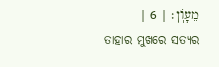מֵעָוֹֽן׃ | 6 |
ତାହାର ମୁଖରେ ସତ୍ୟର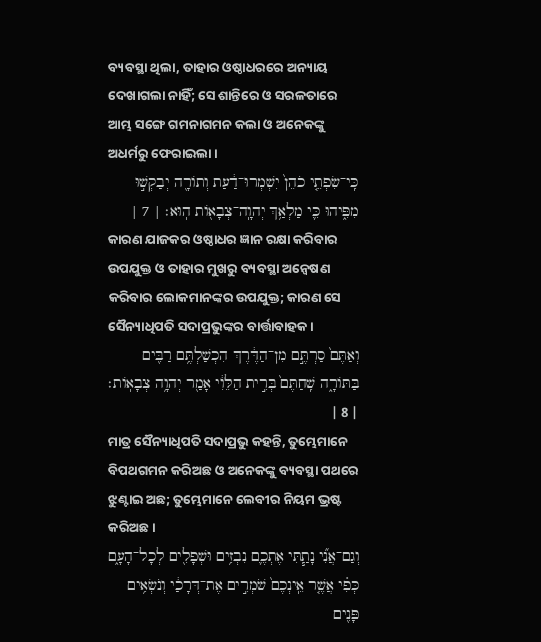ବ୍ୟବସ୍ଥା ଥିଲା, ତାହାର ଓଷ୍ଠାଧରରେ ଅନ୍ୟାୟ ଦେଖାଗଲା ନାହିଁ; ସେ ଶାନ୍ତିରେ ଓ ସରଳତାରେ ଆମ୍ଭ ସଙ୍ଗେ ଗମନାଗମନ କଲା ଓ ଅନେକଙ୍କୁ ଅଧର୍ମରୁ ଫେରାଇଲା।
כִּֽי־שִׂפְתֵ֤י כֹהֵן֙ יִשְׁמְרוּ־דַ֔עַת וְתוֹרָ֖ה יְבַקְשׁ֣וּ מִפִּ֑יהוּ כִּ֛י מַלְאַ֥ךְ יְהוָֽה־צְבָא֖וֹת הֽוּא׃ | 7 |
କାରଣ ଯାଜକର ଓଷ୍ଠାଧର ଜ୍ଞାନ ରକ୍ଷା କରିବାର ଉପଯୁକ୍ତ ଓ ତାହାର ମୁଖରୁ ବ୍ୟବସ୍ଥା ଅନ୍ୱେଷଣ କରିବାର ଲୋକମାନଙ୍କର ଉପଯୁକ୍ତ; କାରଣ ସେ ସୈନ୍ୟାଧିପତି ସଦାପ୍ରଭୁଙ୍କର ବାର୍ତ୍ତାବାହକ।
וְאַתֶּם֙ סַרְתֶּ֣ם מִן־הַדֶּ֔רֶךְ הִכְשַׁלְתֶּ֥ם רַבִּ֖ים בַּתּוֹרָ֑ה שִֽׁחַתֶּם֙ בְּרִ֣ית הַלֵּוִ֔י אָמַ֖ר יְהוָ֥ה צְבָאֽוֹת׃ | 8 |
ମାତ୍ର ସୈନ୍ୟାଧିପତି ସଦାପ୍ରଭୁ କହନ୍ତି, ତୁମ୍ଭେମାନେ ବିପଥଗମନ କରିଅଛ ଓ ଅନେକଙ୍କୁ ବ୍ୟବସ୍ଥା ପଥରେ ଝୁଣ୍ଟାଇ ଅଛ; ତୁମ୍ଭେମାନେ ଲେବୀର ନିୟମ ଭ୍ରଷ୍ଟ କରିଅଛ।
וְגַם־אֲנִ֞י נָתַ֧תִּי אֶתְכֶ֛ם נִבְזִ֥ים וּשְׁפָלִ֖ים לְכָל־הָעָ֑ם כְּפִ֗י אֲשֶׁ֤ר אֵֽינְכֶם֙ שֹׁמְרִ֣ים אֶת־דְּרָכַ֔י וְנֹשְׂאִ֥ים פָּנִ֖ים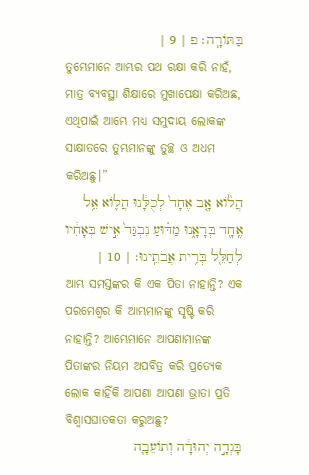בַּתּוֹרָֽה׃ פ | 9 |
ତୁମ୍ଭେମାନେ ଆମ୍ଭର ପଥ ରକ୍ଷା କରି ନାହଁ, ମାତ୍ର ବ୍ୟବସ୍ଥା ଶିକ୍ଷାରେ ମୁଖାପେକ୍ଷା କରିଅଛ, ଏଥିପାଇଁ ଆମ୍ଭେ ମଧ୍ୟ ସମୁଦାୟ ଲୋକଙ୍କ ସାକ୍ଷାତରେ ତୁମ୍ଭମାନଙ୍କୁ ତୁଚ୍ଛ ଓ ଅଧମ କରିଅଛୁ।”
הֲל֨וֹא אָ֤ב אֶחָד֙ לְכֻלָּ֔נוּ הֲל֛וֹא אֵ֥ל אֶֽחָ֖ד בְּרָאָ֑נוּ מַדּ֗וּעַ נִבְגַּד֙ אִ֣ישׁ בְּאָחִ֔יו לְחַלֵּ֖ל בְּרִ֥ית אֲבֹתֵֽינוּ׃ | 10 |
ଆମ୍ଭ ସମସ୍ତଙ୍କର କି ଏକ ପିତା ନାହାନ୍ତି? ଏକ ପରମେଶ୍ୱର କି ଆମ୍ଭମାନଙ୍କୁ ସୃଷ୍ଟି କରି ନାହାନ୍ତି? ଆମ୍ଭେମାନେ ଆପଣାମାନଙ୍କ ପିତାଙ୍କର ନିୟମ ଅପବିତ୍ର କରି ପ୍ରତ୍ୟେକ ଲୋକ କାହିଁକି ଆପଣା ଆପଣା ଭ୍ରାତା ପ୍ରତି ବିଶ୍ୱାସଘାତକତା କରୁଅଛୁ?
בָּגְדָ֣ה יְהוּדָ֔ה וְתוֹעֵבָ֛ה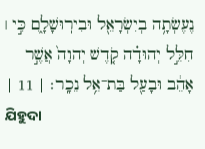נֶעֶשְׂתָ֥ה בְיִשְׂרָאֵ֖ל וּבִירֽוּשָׁלִָ֑ם כִּ֣י ׀ חִלֵּ֣ל יְהוּדָ֗ה קֹ֤דֶשׁ יְהוָה֙ אֲשֶׁ֣ר אָהֵ֔ב וּבָעַ֖ל בַּת־אֵ֥ל נֵכָֽר׃ | 11 |
ଯିହୁଦା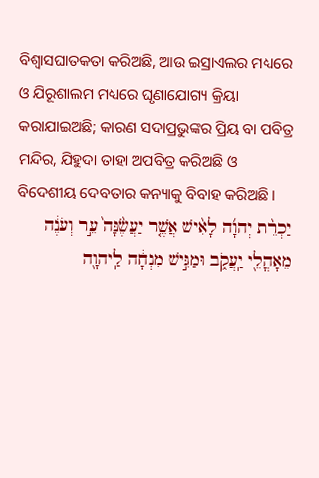ବିଶ୍ୱାସଘାତକତା କରିଅଛି, ଆଉ ଇସ୍ରାଏଲର ମଧ୍ୟରେ ଓ ଯିରୂଶାଲମ ମଧ୍ୟରେ ଘୃଣାଯୋଗ୍ୟ କ୍ରିୟା କରାଯାଇଅଛି; କାରଣ ସଦାପ୍ରଭୁଙ୍କର ପ୍ରିୟ ବା ପବିତ୍ର ମନ୍ଦିର, ଯିହୁଦା ତାହା ଅପବିତ୍ର କରିଅଛି ଓ ବିଦେଶୀୟ ଦେବତାର କନ୍ୟାକୁ ବିବାହ କରିଅଛି।
יַכְרֵ֨ת יְהוָ֜ה לָאִ֨ישׁ אֲשֶׁ֤ר יַעֲשֶׂ֙נָּה֙ עֵ֣ר וְעֹנֶ֔ה מֵאָהֳלֵ֖י יַֽעֲקֹ֑ב וּמַגִּ֣ישׁ מִנְחָ֔ה לַֽיהוָ֖ה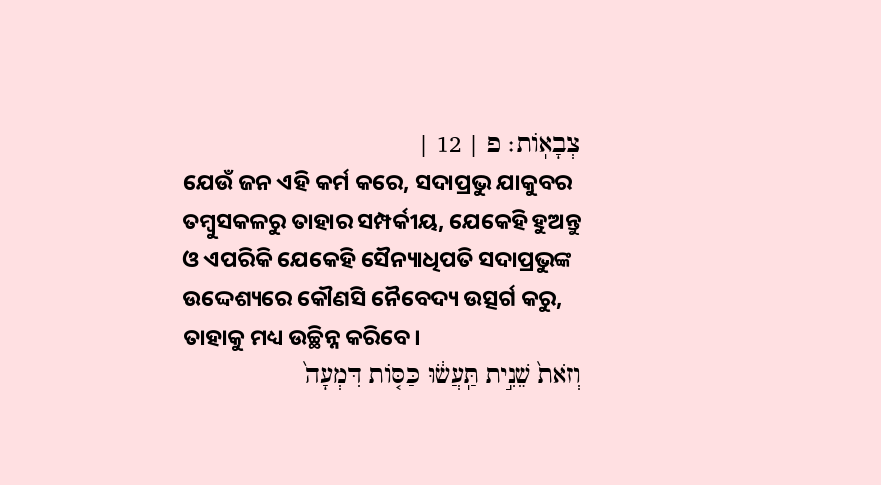צְבָאֽוֹת׃ פ | 12 |
ଯେଉଁ ଜନ ଏହି କର୍ମ କରେ, ସଦାପ୍ରଭୁ ଯାକୁବର ତମ୍ବୁସକଳରୁ ତାହାର ସମ୍ପର୍କୀୟ, ଯେକେହି ହୁଅନ୍ତୁ ଓ ଏପରିକି ଯେକେହି ସୈନ୍ୟାଧିପତି ସଦାପ୍ରଭୁଙ୍କ ଉଦ୍ଦେଶ୍ୟରେ କୌଣସି ନୈବେଦ୍ୟ ଉତ୍ସର୍ଗ କରୁ, ତାହାକୁ ମଧ୍ୟ ଉଚ୍ଛିନ୍ନ କରିବେ।
וְזֹאת֙ שֵׁנִ֣ית תַּֽעֲשׂ֔וּ כַּסּ֤וֹת דִּמְעָה֙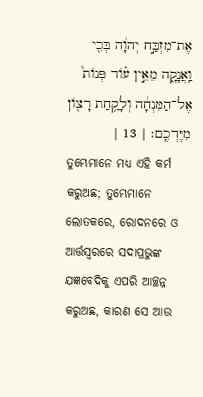אֶת־מִזְבַּ֣ח יְהוָ֔ה בְּכִ֖י וַֽאֲנָקָ֑ה מֵאֵ֣ין ע֗וֹד פְּנוֹת֙ אֶל־הַמִּנְחָ֔ה וְלָקַ֥חַת רָצ֖וֹן מִיֶּדְכֶֽם׃ | 13 |
ତୁମ୍ଭେମାନେ ମଧ୍ୟ ଏହି କର୍ମ କରୁଅଛ; ତୁମ୍ଭେମାନେ ଲୋତକରେ, ରୋଦନରେ ଓ ଆର୍ତ୍ତସ୍ୱରରେ ସଦାପ୍ରଭୁଙ୍କ ଯଜ୍ଞବେଦିକୁ ଏପରି ଆଚ୍ଛନ୍ନ କରୁଅଛ, କାରଣ ସେ ଆଉ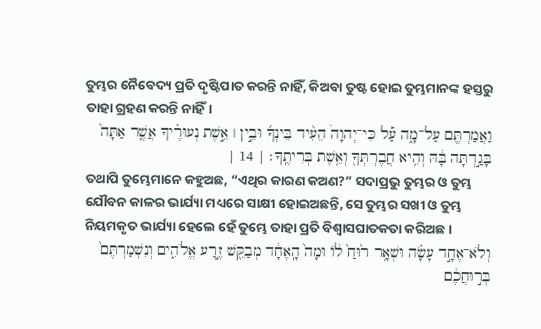ତୁମ୍ଭର ନୈବେଦ୍ୟ ପ୍ରତି ଦୃଷ୍ଟିପାତ କରନ୍ତି ନାହିଁ, କିଅବା ତୁଷ୍ଟ ହୋଇ ତୁମ୍ଭମାନଙ୍କ ହସ୍ତରୁ ତାହା ଗ୍ରହଣ କରନ୍ତି ନାହିଁ।
וַאֲמַרְתֶּ֖ם עַל־מָ֑ה עַ֡ל כִּי־יְהוָה֩ הֵעִ֨יד בֵּינְךָ֜ וּבֵ֣ין ׀ אֵ֣שֶׁת נְעוּרֶ֗יךָ אֲשֶׁ֤ר אַתָּה֙ בָּגַ֣דְתָּה בָּ֔הּ וְהִ֥יא חֲבֶרְתְּךָ֖ וְאֵ֥שֶׁת בְּרִיתֶֽךָ׃ | 14 |
ତଥାପି ତୁମ୍ଭେମାନେ କହୁଅଛ, “ଏଥିର କାରଣ କଅଣ?” ସଦାପ୍ରଭୁ ତୁମ୍ଭର ଓ ତୁମ୍ଭ ଯୌବନ କାଳର ଭାର୍ଯ୍ୟା ମଧ୍ୟରେ ସାକ୍ଷୀ ହୋଇଅଛନ୍ତି, ସେ ତୁମ୍ଭର ସଖୀ ଓ ତୁମ୍ଭ ନିୟମକୃତ ଭାର୍ଯ୍ୟା ହେଲେ ହେଁ ତୁମ୍ଭେ ତାହା ପ୍ରତି ବିଶ୍ୱାସଘାତକତା କରିଅଛ।
וְלֹא־אֶחָ֣ד עָשָׂ֗ה וּשְׁאָ֥ר ר֙וּחַ֙ ל֔וֹ וּמָה֙ הָֽאֶחָ֔ד מְבַקֵּ֖שׁ זֶ֣רַע אֱלֹהִ֑ים וְנִשְׁמַרְתֶּם֙ בְּר֣וּחֲכֶ֔ם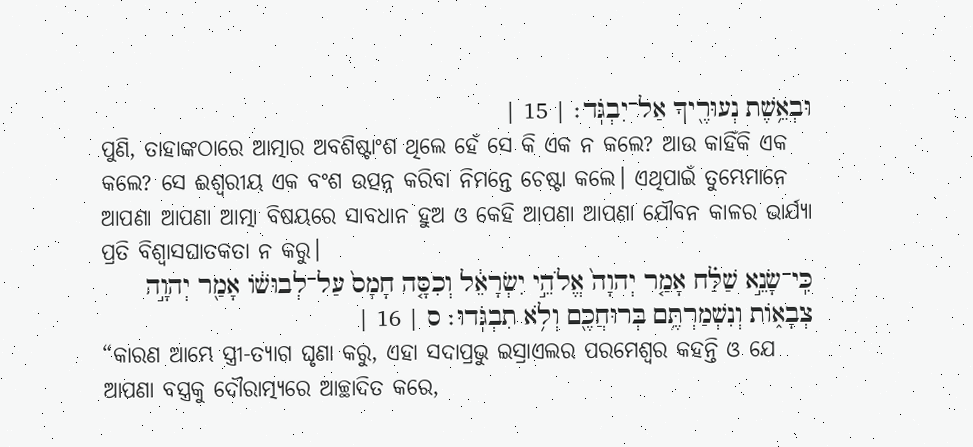וּבְאֵ֥שֶׁת נְעוּרֶ֖יךָ אַל־יִבְגֹּֽד׃ | 15 |
ପୁଣି, ତାହାଙ୍କଠାରେ ଆତ୍ମାର ଅବଶିଷ୍ଟାଂଶ ଥିଲେ ହେଁ ସେ କି ଏକ ନ କଲେ? ଆଉ କାହିଁକି ଏକ କଲେ? ସେ ଈଶ୍ୱରୀୟ ଏକ ବଂଶ ଉତ୍ପନ୍ନ କରିବା ନିମନ୍ତେ ଚେଷ୍ଟା କଲେ। ଏଥିପାଇଁ ତୁମ୍ଭେମାନେ ଆପଣା ଆପଣା ଆତ୍ମା ବିଷୟରେ ସାବଧାନ ହୁଅ ଓ କେହି ଆପଣା ଆପଣା ଯୌବନ କାଳର ଭାର୍ଯ୍ୟା ପ୍ରତି ବିଶ୍ୱାସଘାତକତା ନ କରୁ।
כִּֽי־שָׂנֵ֣א שַׁלַּ֗ח אָמַ֤ר יְהוָה֙ אֱלֹהֵ֣י יִשְׂרָאֵ֔ל וְכִסָּ֤ה חָמָס֙ עַל־לְבוּשׁ֔וֹ אָמַ֖ר יְהוָ֣ה צְבָא֑וֹת וְנִשְׁמַרְתֶּ֥ם בְּרוּחֲכֶ֖ם וְלֹ֥א תִבְגֹּֽדוּ׃ ס | 16 |
“କାରଣ ଆମ୍ଭେ ସ୍ତ୍ରୀ-ତ୍ୟାଗ ଘୃଣା କରୁ, ଏହା ସଦାପ୍ରଭୁ ଇସ୍ରାଏଲର ପରମେଶ୍ୱର କହନ୍ତି ଓ ଯେ ଆପଣା ବସ୍ତ୍ରକୁ ଦୌରାତ୍ମ୍ୟରେ ଆଚ୍ଛାଦିତ କରେ,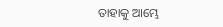ତାହାକୁ ଆମ୍ଭେ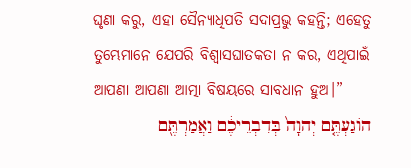ଘୃଣା କରୁ, ଏହା ସୈନ୍ୟାଧିପତି ସଦାପ୍ରଭୁ କହନ୍ତି; ଏହେତୁ ତୁମ୍ଭେମାନେ ଯେପରି ବିଶ୍ୱାସଘାତକତା ନ କର, ଏଥିପାଇଁ ଆପଣା ଆପଣା ଆତ୍ମା ବିଷୟରେ ସାବଧାନ ହୁଅ।”
הוֹגַעְתֶּ֤ם יְהוָה֙ בְּדִבְרֵיכֶ֔ם וַאֲמַרְתֶּ֖ם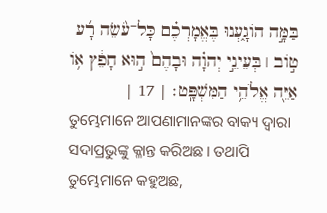בַּמָּ֣ה הוֹגָ֑עְנוּ בֶּאֱמָרְכֶ֗ם כָּל־עֹ֨שֵׂה רָ֜ע ט֣וֹב ׀ בְּעֵינֵ֣י יְהוָ֗ה וּבָהֶם֙ ה֣וּא חָפֵ֔ץ א֥וֹ אַיֵּ֖ה אֱלֹהֵ֥י הַמִּשְׁפָּֽט׃ | 17 |
ତୁମ୍ଭେମାନେ ଆପଣାମାନଙ୍କର ବାକ୍ୟ ଦ୍ୱାରା ସଦାପ୍ରଭୁଙ୍କୁ କ୍ଳାନ୍ତ କରିଅଛ। ତଥାପି ତୁମ୍ଭେମାନେ କହୁଅଛ,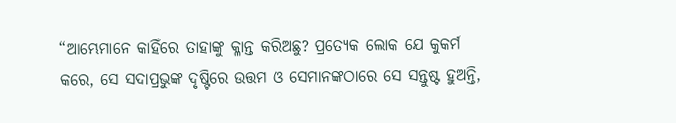“ଆମ୍ଭେମାନେ କାହିଁରେ ତାହାଙ୍କୁ କ୍ଳାନ୍ତ କରିଅଛୁ? ପ୍ରତ୍ୟେକ ଲୋକ ଯେ କୁକର୍ମ କରେ, ସେ ସଦାପ୍ରଭୁଙ୍କ ଦୃଷ୍ଟିରେ ଉତ୍ତମ ଓ ସେମାନଙ୍କଠାରେ ସେ ସନ୍ତୁଷ୍ଟ ହୁଅନ୍ତି,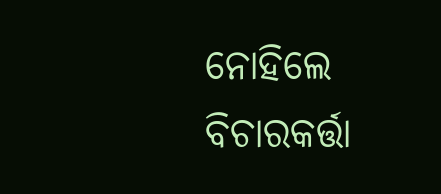ନୋହିଲେ ବିଚାରକର୍ତ୍ତା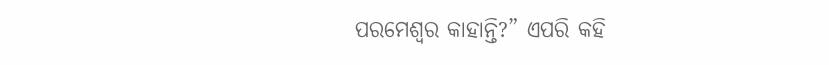ପରମେଶ୍ୱର କାହାନ୍ତି?” ଏପରି କହି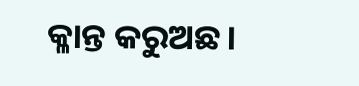କ୍ଳାନ୍ତ କରୁଅଛ।